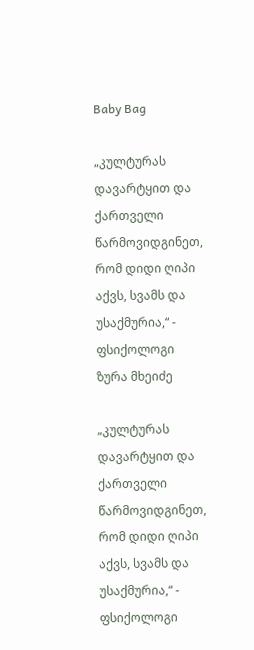Baby Bag

„კულტურას დავარტყით და ქართველი წარმოვიდგინეთ, რომ დიდი ღიპი აქვს, სვამს და უსაქმურია,“ - ფსიქოლოგი ზურა მხეიძე

„კულტურას დავარტყით და ქართველი წარმოვიდგინეთ, რომ დიდი ღიპი აქვს, სვამს და უსაქმურია,“ - ფსიქოლოგი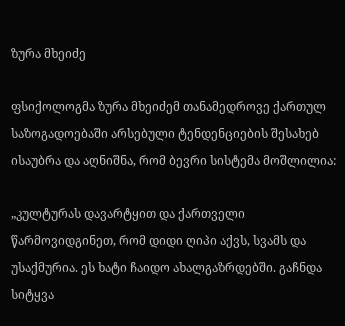ზურა მხეიძე

ფსიქოლოგმა ზურა მხეიძემ თანამედროვე ქართულ საზოგადოებაში არსებული ტენდენციების შესახებ ისაუბრა და აღნიშნა, რომ ბევრი სისტემა მოშლილია:

„კულტურას დავარტყით და ქართველი წარმოვიდგინეთ, რომ დიდი ღიპი აქვს, სვამს და უსაქმურია. ეს ხატი ჩაიდო ახალგაზრდებში. გაჩნდა სიტყვა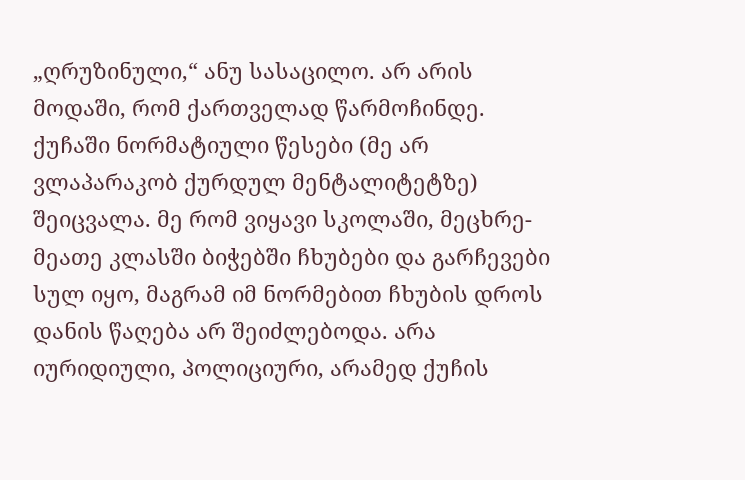„ღრუზინული,“ ანუ სასაცილო. არ არის მოდაში, რომ ქართველად წარმოჩინდე. ქუჩაში ნორმატიული წესები (მე არ ვლაპარაკობ ქურდულ მენტალიტეტზე) შეიცვალა. მე რომ ვიყავი სკოლაში, მეცხრე-მეათე კლასში ბიჭებში ჩხუბები და გარჩევები სულ იყო, მაგრამ იმ ნორმებით ჩხუბის დროს დანის წაღება არ შეიძლებოდა. არა იურიდიული, პოლიციური, არამედ ქუჩის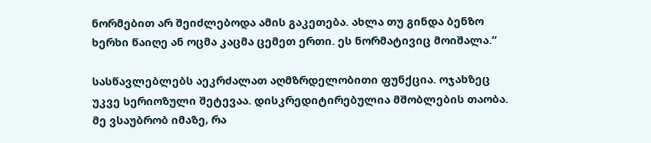ნორმებით არ შეიძლებოდა ამის გაკეთება. ახლა თუ გინდა ბენზო ხერხი წაიღე ან ოცმა კაცმა ცემეთ ერთი. ეს ნორმატივიც მოიშალა.“

სასწავლებლებს აეკრძალათ აღმზრდელობითი ფუნქცია. ოჯახზეც უკვე სერიოზული შეტევაა. დისკრედიტირებულია მშობლების თაობა. მე ვსაუბრობ იმაზე, რა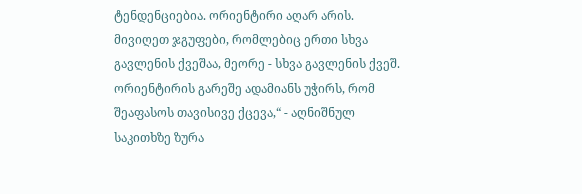ტენდენციებია. ორიენტირი აღარ არის. მივიღეთ ჯგუფები, რომლებიც ერთი სხვა გავლენის ქვეშაა, მეორე - სხვა გავლენის ქვეშ. ორიენტირის გარეშე ადამიანს უჭირს, რომ შეაფასოს თავისივე ქცევა,“ - აღნიშნულ საკითხზე ზურა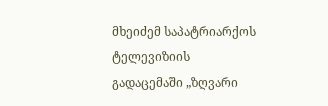მხეიძემ საპატრიარქოს ტელევიზიის გადაცემაში „ზღვარი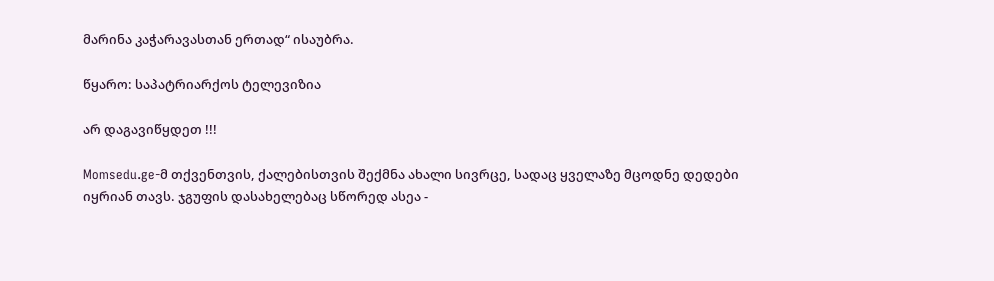მარინა კაჭარავასთან ერთად“ ისაუბრა.

წყარო: საპატრიარქოს ტელევიზია

არ დაგავიწყდეთ !!!

Momsedu.ge-მ თქვენთვის, ქალებისთვის შექმნა ახალი სივრცე, სადაც ყველაზე მცოდნე დედები იყრიან თავს. ჯგუფის დასახელებაც სწორედ ასეა -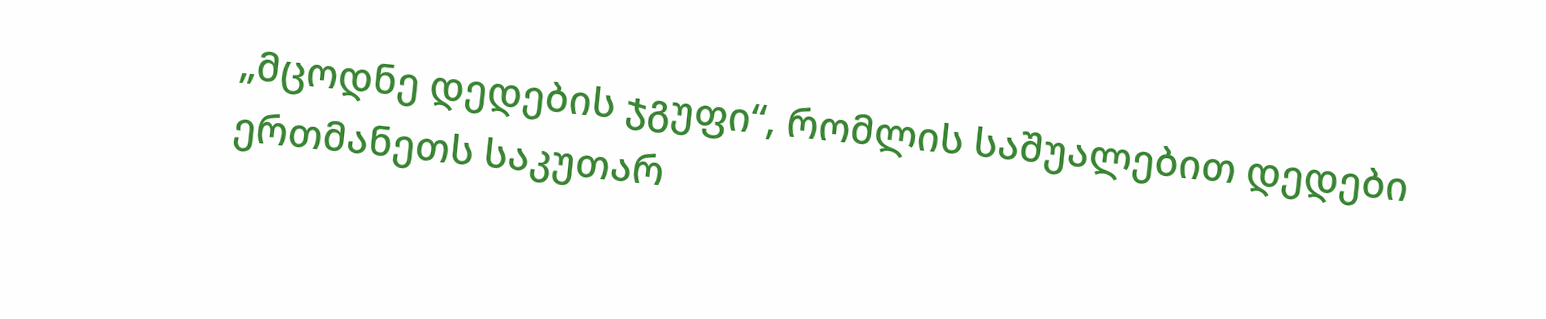„მცოდნე დედების ჯგუფი“, რომლის საშუალებით დედები ერთმანეთს საკუთარ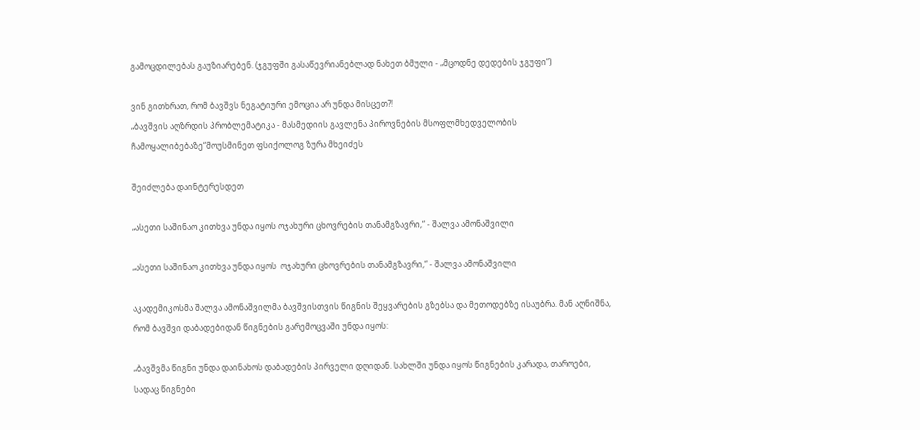გამოცდილებას გაუზიარებენ. (ჯგუფში გასაწევრიანებლად ნახეთ ბმული - „მცოდნე დედების ჯგუფი“)

ვინ გითხრათ, რომ ბავშვს ნეგატიური ემოცია არ უნდა მისცეთ?!
„ბავშვის აღზრდის პრობლემატიკა - მასმედიის გავლენა პიროვნების მსოფლმხედველობის ჩამოყალიბებაზე“მოუსმინეთ ფსიქოლოგ ზურა მხეიძეს

შეიძლება დაინტერესდეთ

„ასეთი საშინაო კითხვა უნდა იყოს ოჯახური ცხოვრების თანამგზავრი,“ - შალვა ამონაშვილი

„ასეთი საშინაო კითხვა უნდა იყოს  ოჯახური ცხოვრების თანამგზავრი,“ - შალვა ამონაშვილი

აკადემიკოსმა შალვა ამონაშვილმა ბავშვისთვის წიგნის შეყვარების გზებსა და მეთოდებზე ისაუბრა. მან აღნიშნა, რომ ბავშვი დაბადებიდან წიგნების გარემოცვაში უნდა იყოს:

„ბავშვმა წიგნი უნდა დაინახოს დაბადების პირველი დღიდან. სახლში უნდა იყოს წიგნების კარადა, თაროები, სადაც წიგნები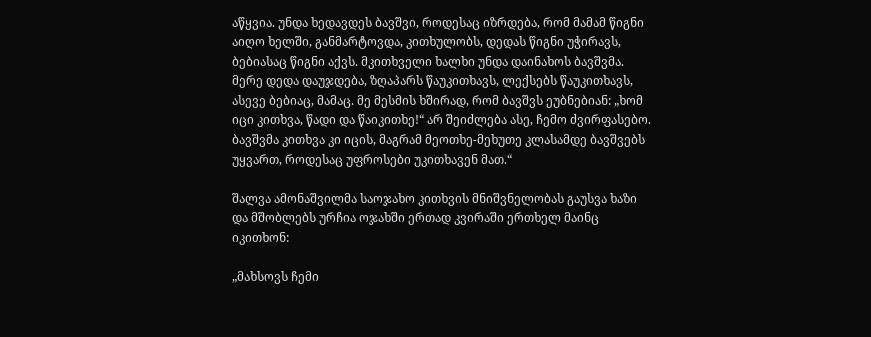აწყვია. უნდა ხედავდეს ბავშვი, როდესაც იზრდება, რომ მამამ წიგნი აიღო ხელში, განმარტოვდა, კითხულობს, დედას წიგნი უჭირავს, ბებიასაც წიგნი აქვს. მკითხველი ხალხი უნდა დაინახოს ბავშვმა. მერე დედა დაუჯდება, ზღაპარს წაუკითხავს, ლექსებს წაუკითხავს, ასევე ბებიაც, მამაც. მე მესმის ხშირად, რომ ბავშვს ეუბნებიან: „ხომ იცი კითხვა, წადი და წაიკითხე!“ არ შეიძლება ასე, ჩემო ძვირფასებო. ბავშვმა კითხვა კი იცის, მაგრამ მეოთხე-მეხუთე კლასამდე ბავშვებს უყვართ, როდესაც უფროსები უკითხავენ მათ.“

შალვა ამონაშვილმა საოჯახო კითხვის მნიშვნელობას გაუსვა ხაზი და მშობლებს ურჩია ოჯახში ერთად კვირაში ერთხელ მაინც იკითხონ:

„მახსოვს ჩემი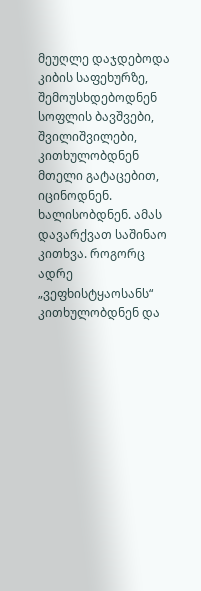მეუღლე დაჯდებოდა კიბის საფეხურზე, შემოუსხდებოდნენ სოფლის ბავშვები, შვილიშვილები, კითხულობდნენ მთელი გატაცებით, იცინოდნენ. ხალისობდნენ. ამას დავარქვათ საშინაო კითხვა. როგორც ადრე „ვეფხისტყაოსანს“ კითხულობდნენ და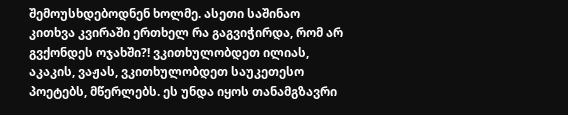შემოუსხდებოდნენ ხოლმე. ასეთი საშინაო კითხვა კვირაში ერთხელ რა გაგვიჭირდა, რომ არ გვქონდეს ოჯახში?! ვკითხულობდეთ ილიას, აკაკის, ვაჟას, ვკითხულობდეთ საუკეთესო პოეტებს, მწერლებს. ეს უნდა იყოს თანამგზავრი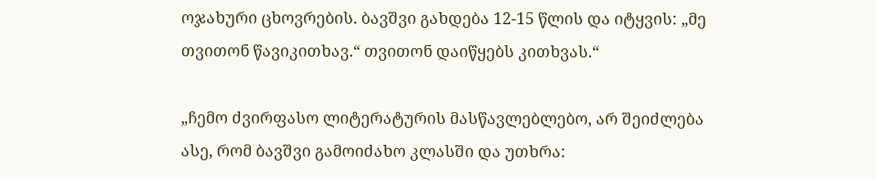ოჯახური ცხოვრების. ბავშვი გახდება 12-15 წლის და იტყვის: „მე თვითონ წავიკითხავ.“ თვითონ დაიწყებს კითხვას.“

„ჩემო ძვირფასო ლიტერატურის მასწავლებლებო, არ შეიძლება ასე, რომ ბავშვი გამოიძახო კლასში და უთხრა: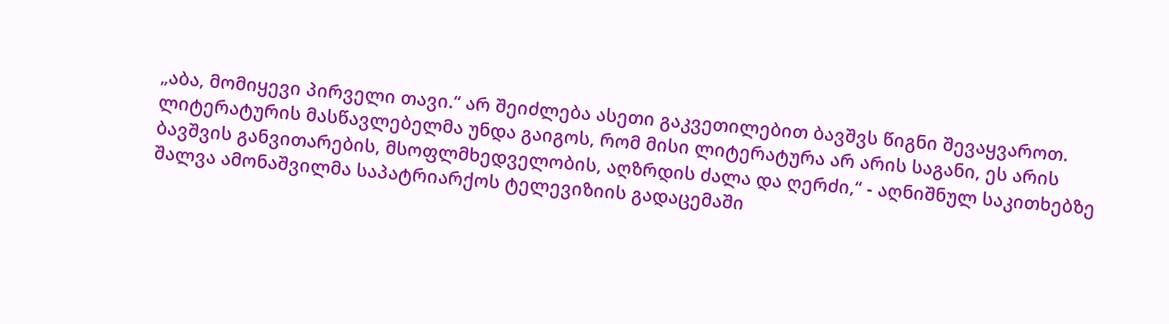„აბა, მომიყევი პირველი თავი.“ არ შეიძლება ასეთი გაკვეთილებით ბავშვს წიგნი შევაყვაროთ. ლიტერატურის მასწავლებელმა უნდა გაიგოს, რომ მისი ლიტერატურა არ არის საგანი, ეს არის ბავშვის განვითარების, მსოფლმხედველობის, აღზრდის ძალა და ღერძი,“ - აღნიშნულ საკითხებზე შალვა ამონაშვილმა საპატრიარქოს ტელევიზიის გადაცემაში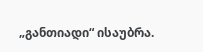„განთიადი“ ისაუბრა.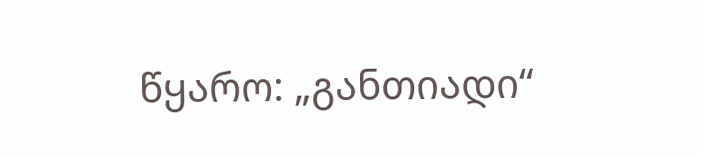წყარო: „განთიადი“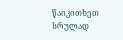წაიკითხეთ სრულად